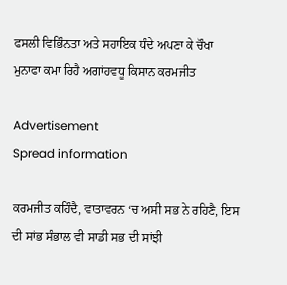ਫਸਲੀ ਵਿਭਿੰਨਤਾ ਅਤੇ ਸਹਾਇਕ ਧੰਦੇ ਅਪਣਾ ਕੇ ਚੌਖਾ ਮੁਨਾਫਾ ਕਮਾ ਰਿਹੈ ਅਗਾਂਹਵਧੂ ਕਿਸਾਨ ਕਰਮਜੀਤ

Advertisement
Spread information

ਕਰਮਜੀਤ ਕਹਿੰਦੈ, ਵਾਤਾਵਰਨ ‘ਚ ਅਸੀ ਸਭ ਨੇ ਰਹਿਣੈ, ਇਸ ਦੀ ਸਾਂਭ ਸੰਭਾਲ ਵੀ ਸਾਡੀ ਸਭ ਦੀ ਸਾਂਝੀ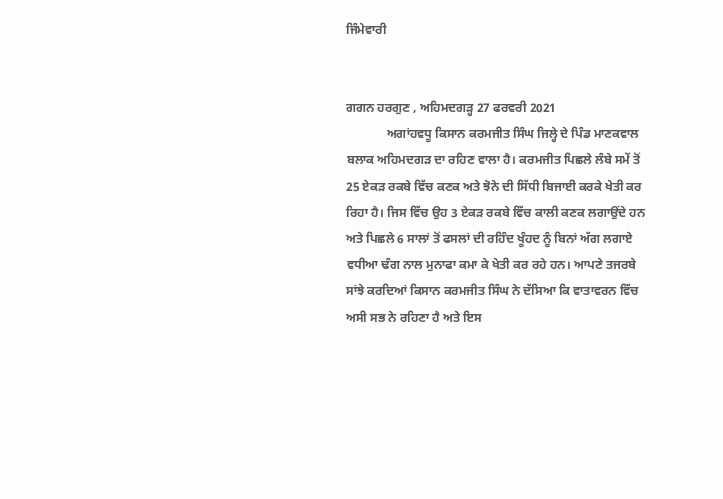ਜਿੰਮੇਵਾਰੀ


ਗਗਨ ਹਰਗੁਣ , ਅਹਿਮਦਗੜ੍ਹ 27 ਫਰਵਰੀ 2021
             ਅਗਾਂਹਵਧੂ ਕਿਸਾਨ ਕਰਮਜੀਤ ਸਿੰਘ ਜਿਲ੍ਹੇ ਦੇ ਪਿੰਡ ਮਾਣਕਵਾਲ ਬਲਾਕ ਅਹਿਮਦਗੜ ਦਾ ਰਹਿਣ ਵਾਲਾ ਹੈ। ਕਰਮਜੀਤ ਪਿਛਲੇ ਲੰਬੇ ਸਮੇਂ ਤੋਂ 25 ਏਕੜ ਰਕਬੇ ਵਿੱਚ ਕਣਕ ਅਤੇ ਝੋਨੇ ਦੀ ਸਿੱਧੀ ਬਿਜਾਈ ਕਰਕੇ ਖੇਤੀ ਕਰ ਰਿਹਾ ਹੈ। ਜਿਸ ਵਿੱਚ ਉਹ 3 ਏਕੜ ਰਕਬੇ ਵਿੱਚ ਕਾਲੀ ਕਣਕ ਲਗਾਉਂਦੇ ਹਨ ਅਤੇ ਪਿਛਲੇ 6 ਸਾਲਾਂ ਤੋਂ ਫਸਲਾਂ ਦੀ ਰਹਿੰਦ ਖੂੰਹਦ ਨੂੰ ਬਿਨਾਂ ਅੱਗ ਲਗਾਏ ਵਧੀਆ ਢੰਗ ਨਾਲ ਮੁਨਾਫਾ ਕਮਾ ਕੇ ਖੇਤੀ ਕਰ ਰਹੇ ਹਨ। ਆਪਣੇ ਤਜਰਬੇ ਸਾਂਝੇ ਕਰਦਿਆਂ ਕਿਸਾਨ ਕਰਮਜੀਤ ਸਿੰਘ ਨੇ ਦੱਸਿਆ ਕਿ ਵਾਤਾਵਰਨ ਵਿੱਚ ਅਸੀ ਸਭ ਨੇ ਰਹਿਣਾ ਹੈ ਅਤੇ ਇਸ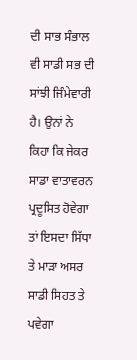ਦੀ ਸਾਭ ਸੰਭਾਲ ਵੀ ਸਾਡੀ ਸਭ ਦੀ ਸਾਂਝੀ ਜਿੰਮੇਵਾਰੀ ਹੈ। ਉਨਾਂ ਨੇ ਕਿਹਾ ਕਿ ਜੇਕਰ ਸਾਡਾ ਵਾਤਾਵਰਨ ਪ੍ਰਦੂਸਿਤ ਹੋਵੇਗਾ ਤਾਂ ਇਸਦਾ ਸਿੱਧਾ ਤੇ ਮਾੜਾ ਅਸਰ ਸਾਡੀ ਸਿਹਤ ਤੇ ਪਵੇਗਾ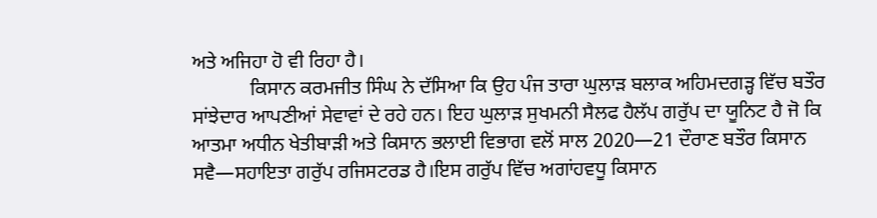ਅਤੇ ਅਜਿਹਾ ਹੋ ਵੀ ਰਿਹਾ ਹੈ।
            ਕਿਸਾਨ ਕਰਮਜੀਤ ਸਿੰਘ ਨੇ ਦੱਸਿਆ ਕਿ ਉਹ ਪੰਜ ਤਾਰਾ ਘੁਲਾੜ ਬਲਾਕ ਅਹਿਮਦਗੜ੍ਹ ਵਿੱਚ ਬਤੌਰ ਸਾਂਝੇਦਾਰ ਆਪਣੀਆਂ ਸੇਵਾਵਾਂ ਦੇ ਰਹੇ ਹਨ। ਇਹ ਘੁਲਾੜ ਸੁਖਮਨੀ ਸੈਲਫ ਹੈਲੱਪ ਗਰੁੱਪ ਦਾ ਯੂਨਿਟ ਹੈ ਜੋ ਕਿ ਆਤਮਾ ਅਧੀਨ ਖੇਤੀਬਾੜੀ ਅਤੇ ਕਿਸਾਨ ਭਲਾਈ ਵਿਭਾਗ ਵਲੋਂ ਸਾਲ 2020—21 ਦੌਰਾਣ ਬਤੌਰ ਕਿਸਾਨ ਸਵੈ—ਸਹਾਇਤਾ ਗਰੁੱਪ ਰਜਿਸਟਰਡ ਹੈ।ਇਸ ਗਰੁੱਪ ਵਿੱਚ ਅਗਾਂਹਵਧੂ ਕਿਸਾਨ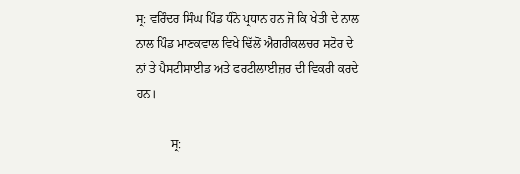ਸ੍ਰ: ਵਰਿੰਦਰ ਸਿੰਘ ਪਿੰਡ ਧੰਨੋ ਪ੍ਰਧਾਨ ਹਨ ਜੋ ਕਿ ਖੇਤੀ ਦੇ ਨਾਲ ਨਾਲ ਪਿੰਡ ਮਾਣਕਵਾਲ ਵਿਖੇ ਢਿੱਲੋਂ ਐਗਰੀਕਲਚਰ ਸਟੋਰ ਦੇ ਨਾਂ ਤੇ ਪੈਸਟੀਸਾਈਡ ਅਤੇ ਫਰਟੀਲਾਈਜ਼ਰ ਦੀ ਵਿਕਰੀ ਕਰਦੇ ਹਨ।

           ਸ੍ਰ: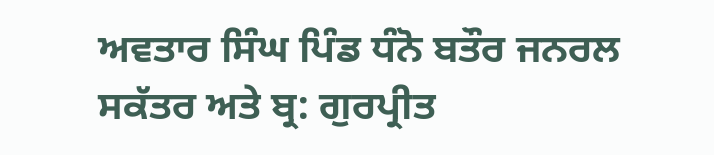ਅਵਤਾਰ ਸਿੰਘ ਪਿੰਡ ਧੰਨੋ ਬਤੌਰ ਜਨਰਲ ਸਕੱਤਰ ਅਤੇ ਬ੍ਰ: ਗੁਰਪ੍ਰੀਤ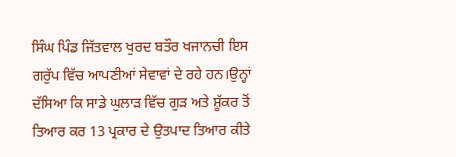ਸਿੰਘ ਪਿੰਡ ਜਿੱਤਵਾਲ ਖੁਰਦ ਬਤੌਰ ਖਜਾਨਚੀ ਇਸ ਗਰੁੱਪ ਵਿੱਚ ਆਪਣੀਆਂ ਸੇਵਾਵਾਂ ਦੇ ਰਹੇ ਹਨ।ਉਨ੍ਹਾਂ ਦੱਸਿਆ ਕਿ ਸਾਡੇ ਘੁਲਾੜ ਵਿੱਚ ਗੁੜ ਅਤੇ ਸ਼ੂੱਕਰ ਤੋਂ ਤਿਆਰ ਕਰ 13 ਪ੍ਰਕਾਰ ਦੇ ਉਤਪਾਦ ਤਿਆਰ ਕੀਤੇ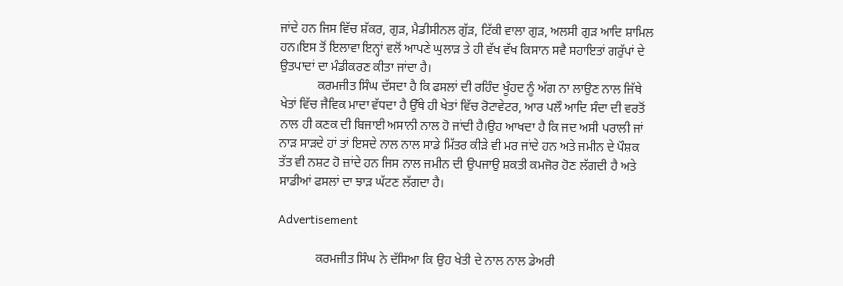ਜਾਂਦੇ ਹਨ ਜਿਸ ਵਿੱਚ ਸ਼ੱਕਰ, ਗੁੜ, ਮੈਡੀਸੀਨਲ ਗੁੱੜ, ਟਿੱਕੀ ਵਾਲਾ ਗੁੜ, ਅਲਸੀ ਗੁੜ ਆਦਿ ਸ਼ਾਮਿਲ ਹਨ।ਇਸ ਤੋਂ ਇਲਾਵਾ ਇਨ੍ਹਾਂ ਵਲੋਂ ਆਪਣੇ ਘੁਲਾੜ ਤੇ ਹੀ ਵੱਖ ਵੱਖ ਕਿਸਾਨ ਸਵੈ ਸਹਾਇਤਾਂ ਗਰੁੱਪਾਂ ਦੇ ਉਤਪਾਦਾਂ ਦਾ ਮੰਡੀਕਰਣ ਕੀਤਾ ਜਾਂਦਾ ਹੈ।
            ਕਰਮਜੀਤ ਸਿੰਘ ਦੱਸਦਾ ਹੈ ਕਿ ਫਸਲਾਂ ਦੀ ਰਹਿੰਦ ਖੂੰਹਦ ਨੂੰ ਅੱਗ ਨਾ ਲਾਉਣ ਨਾਲ ਜਿੱਥੇ ਖੇਤਾਂ ਵਿੱਚ ਜੈਵਿਕ ਮਾਦਾ ਵੱਧਦਾ ਹੈ ਉੱਥੇ ਹੀ ਖੇਤਾਂ ਵਿੱਚ ਰੋਟਾਵੇਟਰ, ਆਰ ਪਲੌ ਆਦਿ ਸੰਦਾ ਦੀ ਵਰਤੋਂ ਨਾਲ ਹੀ ਕਣਕ ਦੀ ਬਿਜਾਈ ਅਸਾਨੀ ਨਾਲ ਹੋ ਜਾਂਦੀ ਹੈ।ਉਹ ਆਖਦਾ ਹੈ ਕਿ ਜਦ ਅਸੀ ਪਰਾਲੀ ਜਾਂ ਨਾੜ ਸਾੜਦੇ ਹਾਂ ਤਾਂ ਇਸਦੇ ਨਾਲ ਨਾਲ ਸਾਡੇ ਮਿੱਤਰ ਕੀੜੇ ਵੀ ਮਰ ਜਾਂਦੇ ਹਨ ਅਤੇ ਜਮੀਨ ਦੇ ਪੌਸ਼ਕ ਤੱਤ ਵੀ ਨਸ਼ਟ ਹੋ ਜ਼ਾਂਦੇ ਹਨ ਜਿਸ ਨਾਲ ਜਮੀਨ ਦੀ ਉਪਜਾਉ ਸ਼ਕਤੀ ਕਮਜੋਰ ਹੋਣ ਲੱਗਦੀ ਹੈ ਅਤੇ ਸਾਡੀਆਂ ਫਸਲਾਂ ਦਾ ਝਾੜ ਘੱਟਣ ਲੱਗਦਾ ਹੈ।

Advertisement

            ਕਰਮਜੀਤ ਸਿੰਘ ਨੇ ਦੱਸਿਆ ਕਿ ਉਹ ਖੇਤੀ ਦੇ ਨਾਲ ਨਾਲ ਡੇਅਰੀ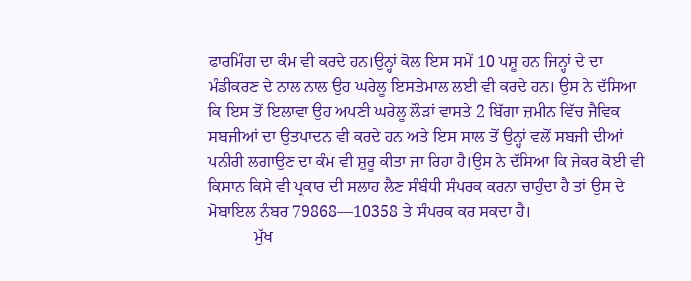ਫਾਰਮਿੰਗ ਦਾ ਕੰਮ ਵੀ ਕਰਦੇ ਹਨ।ਉਨ੍ਹਾਂ ਕੋਲ ਇਸ ਸਮੇਂ 10 ਪਸ਼ੂ ਹਨ ਜਿਨ੍ਹਾਂ ਦੇ ਦਾ ਮੰਡੀਕਰਣ ਦੇ ਨਾਲ ਨਾਲ ਉਹ ਘਰੇਲੂ ਇਸਤੇਮਾਲ ਲਈ ਵੀ ਕਰਦੇ ਹਨ। ਉਸ ਨੇ ਦੱਸਿਆ ਕਿ ਇਸ ਤੋਂ ਇਲਾਵਾ ਉਹ ਅਪਣੀ ਘਰੇਲੂ ਲੌੜਾਂ ਵਾਸਤੇ 2 ਬਿੱਗਾ ਜ਼ਮੀਨ ਵਿੱਚ ਜੈਵਿਕ ਸਬਜੀਆਂ ਦਾ ਉਤਪਾਦਨ ਵੀ ਕਰਦੇ ਹਨ ਅਤੇ ਇਸ ਸਾਲ ਤੋਂ ਉਨ੍ਹਾਂ ਵਲੋਂ ਸਬਜੀ ਦੀਆਂ ਪਨੀਰੀ ਲਗਾਉਣ ਦਾ ਕੰਮ ਵੀ ਸ਼ੁਰੂ ਕੀਤਾ ਜਾ ਰਿਹਾ ਹੈ।ਉਸ ਨੇ ਦੱਸਿਆ ਕਿ ਜੇਕਰ ਕੋਈ ਵੀ ਕਿਸਾਨ ਕਿਸੇ ਵੀ ਪ੍ਰਕਾਰ ਦੀ ਸਲਾਹ ਲੈਣ ਸੰਬੰਧੀ ਸੰਪਰਕ ਕਰਨਾ ਚਾਹੁੰਦਾ ਹੈ ਤਾਂ ਉਸ ਦੇ ਮੋਬਾਇਲ ਨੰਬਰ 79868—10358 ਤੇ ਸੰਪਰਕ ਕਰ ਸਕਦਾ ਹੈ।
           ਮੁੱਖ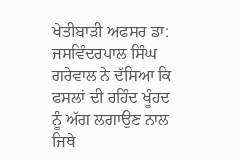ਖੇਤੀਬਾੜੀ ਅਫਸਰ ਡਾ: ਜਸਵਿੰਦਰਪਾਲ ਸਿੰਘ ਗਰੇਵਾਲ ਨੇ ਦੱਸਿਆ ਕਿ ਫਸਲਾਂ ਦੀ ਰਹਿੰਦ ਖੂੰਹਦ ਨੂੰ ਅੱਗ ਲਗਾਉਣ ਨਾਲ ਜਿਥੇ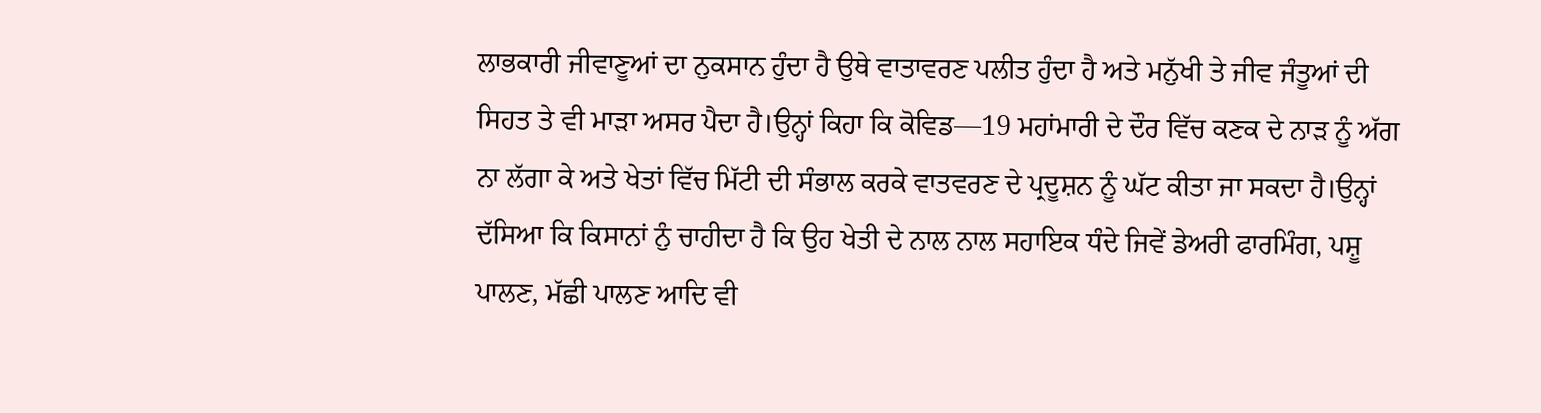ਲਾਭਕਾਰੀ ਜੀਵਾਣੂਆਂ ਦਾ ਨੁਕਸਾਨ ਹੁੰਦਾ ਹੈ ਉਥੇ ਵਾਤਾਵਰਣ ਪਲੀਤ ਹੁੰਦਾ ਹੈ ਅਤੇ ਮਨੁੱਖੀ ਤੇ ਜੀਵ ਜੰਤੂਆਂ ਦੀ ਸਿਹਤ ਤੇ ਵੀ ਮਾੜਾ ਅਸਰ ਪੈਦਾ ਹੈ।ਉਨ੍ਹਾਂ ਕਿਹਾ ਕਿ ਕੋਵਿਡ—19 ਮਹਾਂਮਾਰੀ ਦੇ ਦੌਰ ਵਿੱਚ ਕਣਕ ਦੇ ਨਾੜ ਨੂੰ ਅੱਗ ਨਾ ਲੱਗਾ ਕੇ ਅਤੇ ਖੇਤਾਂ ਵਿੱਚ ਮਿੱਟੀ ਦੀ ਸੰਭਾਲ ਕਰਕੇ ਵਾਤਵਰਣ ਦੇ ਪ੍ਰਦੂਸ਼ਨ ਨੂੰ ਘੱਟ ਕੀਤਾ ਜਾ ਸਕਦਾ ਹੈ।ਉਨ੍ਹਾਂ ਦੱਸਿਆ ਕਿ ਕਿਸਾਨਾਂ ਨੁੰ ਚਾਹੀਦਾ ਹੈ ਕਿ ਉਹ ਖੇਤੀ ਦੇ ਨਾਲ ਨਾਲ ਸਹਾਇਕ ਧੰਦੇ ਜਿਵੇਂ ਡੇਅਰੀ ਫਾਰਮਿੰਗ, ਪਸ਼ੂ ਪਾਲਣ, ਮੱਛੀ ਪਾਲਣ ਆਦਿ ਵੀ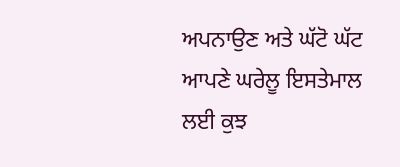ਅਪਨਾਉਣ ਅਤੇ ਘੱਟੋ ਘੱਟ ਆਪਣੇ ਘਰੇਲੂ ਇਸਤੇਮਾਲ ਲਈ ਕੁਝ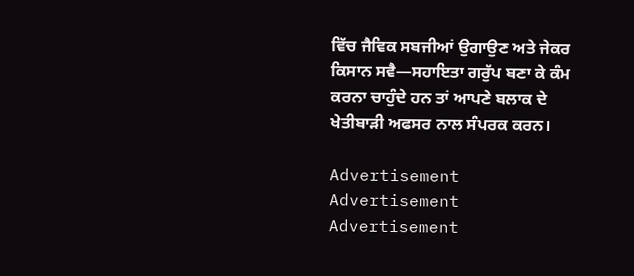ਵਿੱਚ ਜੈਵਿਕ ਸਬਜੀਆਂ ਉਗਾਉਣ ਅਤੇ ਜੇਕਰ ਕਿਸਾਨ ਸਵੈ—ਸਹਾਇਤਾ ਗਰੁੱਪ ਬਣਾ ਕੇ ਕੰਮ ਕਰਨਾ ਚਾਹੁੰਦੇ ਹਨ ਤਾਂ ਆਪਣੇ ਬਲਾਕ ਦੇ ਖੇਤੀਬਾੜੀ ਅਫਸਰ ਨਾਲ ਸੰਪਰਕ ਕਰਨ।

Advertisement
Advertisement
Advertisement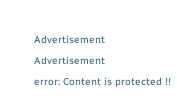Advertisement
Advertisement
error: Content is protected !!